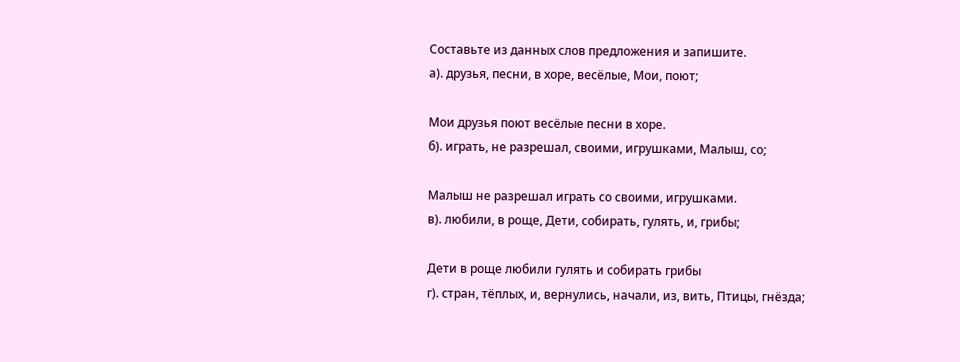Составьте из данных слов предложения и запишите.
а). друзья, песни, в хоре, весёлые, Мои, поют;

Мои друзья поют весёлые песни в хоре.
б). играть, не разрешал, своими, игрушками, Малыш, со;

Малыш не разрешал играть со своими, игрушками.
в). любили, в роще, Дети, собирать, гулять, и, грибы;

Дети в роще любили гулять и собирать грибы
г). стран, тёплых, и, вернулись, начали, из, вить, Птицы, гнёзда;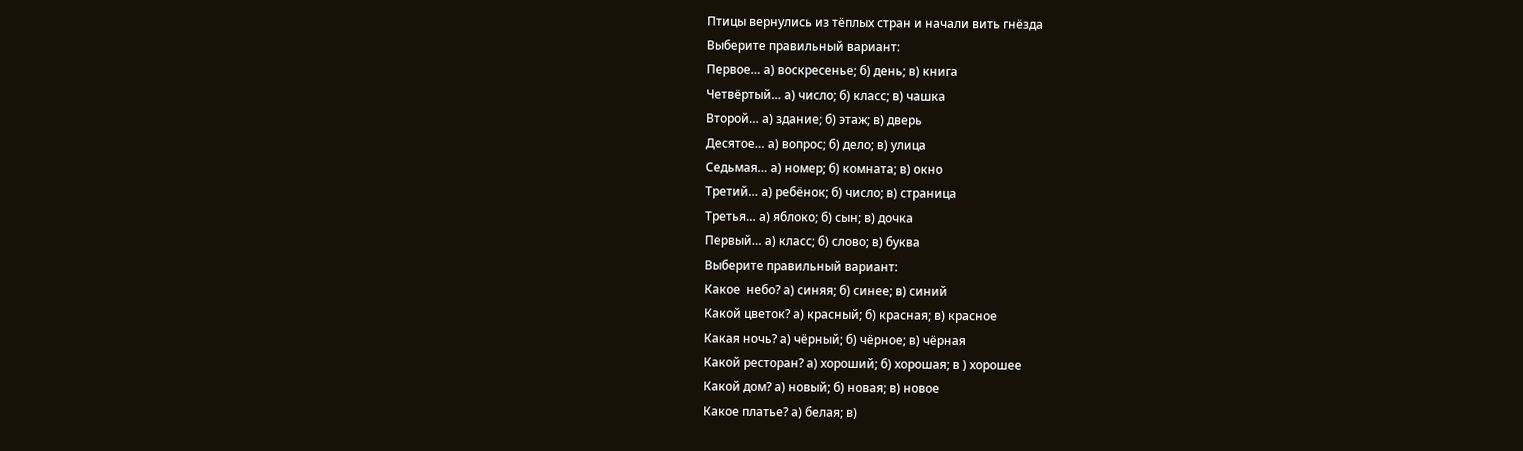Птицы вернулись из тёплых стран и начали вить гнёзда
Выберите правильный вариант:
Первое… а) воскресенье; б) день; в) книга
Четвёртый… а) число; б) класс; в) чашка
Второй… а) здание; б) этаж; в) дверь
Десятое… а) вопрос; б) дело; в) улица
Седьмая… а) номер; б) комната; в) окно
Третий… а) ребёнок; б) число; в) страница
Третья… а) яблоко; б) сын; в) дочка
Первый… а) класс; б) слово; в) буква
Выберите правильный вариант:
Какое  небо? а) синяя; б) синее; в) синий
Какой цветок? а) красный; б) красная; в) красное
Какая ночь? а) чёрный; б) чёрное; в) чёрная
Какой ресторан? а) хороший; б) хорошая; в ) хорошее
Какой дом? а) новый; б) новая; в) новое
Какое платье? а) белая; в)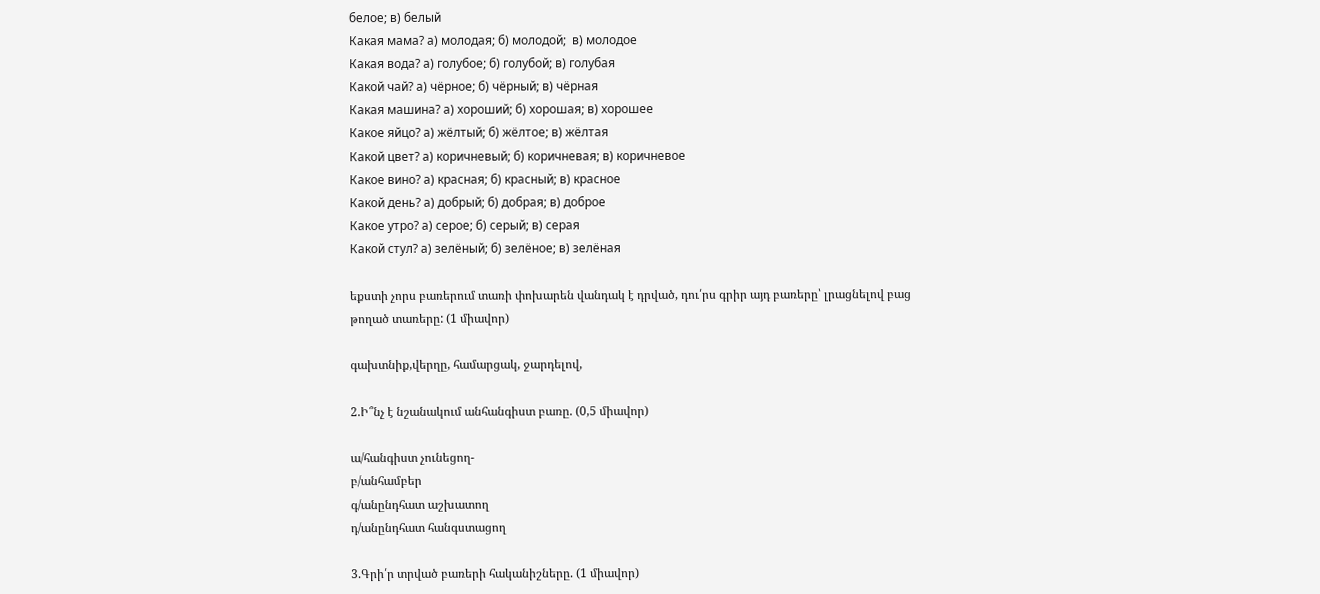белое; в) белый
Какая мама? а) молодая; б) молодой;  в) молодое
Какая вода? а) голубое; б) голубой; в) голубая
Какой чай? а) чёрное; б) чёрный; в) чёрная
Какая машина? а) хороший; б) хорошая; в) хорошее
Какое яйцо? а) жёлтый; б) жёлтое; в) жёлтая
Какой цвет? а) коричневый; б) коричневая; в) коричневое
Какое вино? а) красная; б) красный; в) красное
Какой день? а) добрый; б) добрая; в) доброе
Какое утро? а) серое; б) серый; в) серая
Какой стул? а) зелёный; б) зелёное; в) зелёная

եքստի չորս բառերում տառի փոխարեն վանդակ է դրված, դու՛րս գրիր այդ բառերը՝ լրացնելով բաց թողած տառերը: (1 միավոր)

գախտնիք,վերղը, համարցակ, ջարդելով,

2.Ի՞նչ է նշանակում անհանգիստ բառը. (0,5 միավոր)

ա/հանգիստ չունեցող-
բ/անհամբեր
գ/անընդհատ աշխատող
դ/անընդհատ հանգստացող

3.Գրի՛ր տրված բառերի հականիշները. (1 միավոր)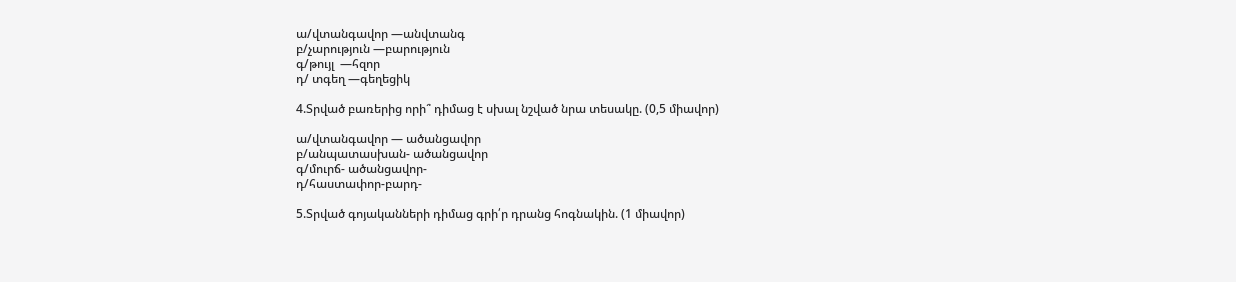ա/վտանգավոր —անվտանգ
բ/չարություն —բարություն
գ/թույլ  —հզոր
դ/ տգեղ —գեղեցիկ

4.Տրված բառերից որի՞ դիմաց է սխալ նշված նրա տեսակը. (0,5 միավոր)

ա/վտանգավոր — ածանցավոր
բ/անպատասխան- ածանցավոր
գ/մուրճ- ածանցավոր-
դ/հաստափոր-բարդ-

5.Տրված գոյականների դիմաց գրի՛ր դրանց հոգնակին. (1 միավոր)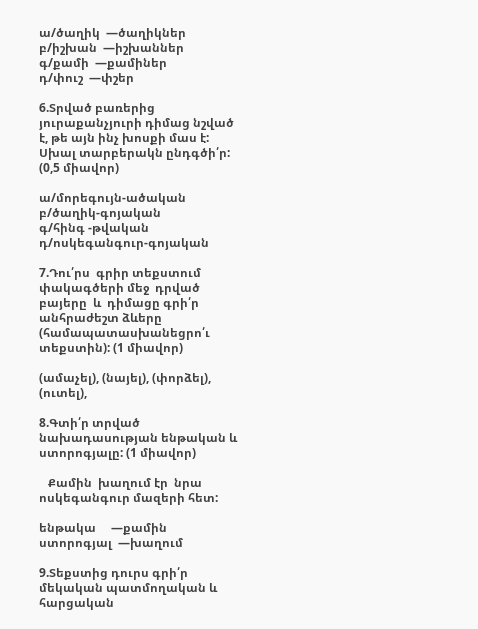ա/ծաղիկ  —ծաղիկներ
բ/իշխան  —իշխաններ
գ/քամի  —քամիներ
դ/փուշ  —փշեր

6.Տրված բառերից յուրաքանչյուրի դիմաց նշված է, թե այն ինչ խոսքի մաս է:  Սխալ տարբերակն ընդգծի՛ր: (0,5 միավոր)

ա/մորեգույն-ածական
բ/ծաղիկ-գոյական
գ/հինգ -թվական
դ/ոսկեգանգուր-գոյական

7.Դու՛րս  գրիր տեքստում փակագծերի մեջ  դրված բայերը  և  դիմացը գրի՛ր անհրաժեշտ ձևերը  (համապատասխանեցրո՛ւ տեքստին): (1 միավոր)

(ամաչել), (նայել), (փորձել), (ուտել),

8.Գտի՛ր տրված նախադասության ենթական և ստորոգյալը: (1 միավոր)

   Քամին  խաղում էր  նրա  ոսկեգանգուր մազերի հետ:

ենթակա     —քամին
ստորոգյալ  —խաղում

9.Տեքստից դուրս գրի՛ր մեկական պատմողական և  հարցական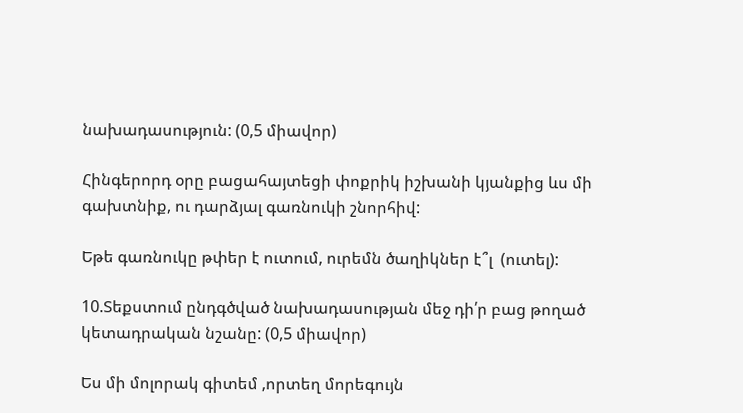նախադասություն: (0,5 միավոր)

Հինգերորդ օրը բացահայտեցի փոքրիկ իշխանի կյանքից ևս մի գախտնիք, ու դարձյալ գառնուկի շնորհիվ:

Եթե գառնուկը թփեր է ուտում, ուրեմն ծաղիկներ է՞լ  (ուտել):

10.Տեքստում ընդգծված նախադասության մեջ դի՛ր բաց թողած կետադրական նշանը: (0,5 միավոր)

Ես մի մոլորակ գիտեմ ,որտեղ մորեգույն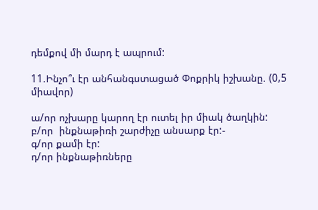դեմքով մի մարդ է ապրում:

11.Ինչո՞ւ էր անհանգստացած Փոքրիկ իշխանը. (0,5 միավոր)

ա/որ ոչխարը կարող էր ուտել իր միակ ծաղկին:
բ/որ  ինքնաթիռի շարժիչը անսարք էր:-
գ/որ քամի էր:
դ/որ ինքնաթիռները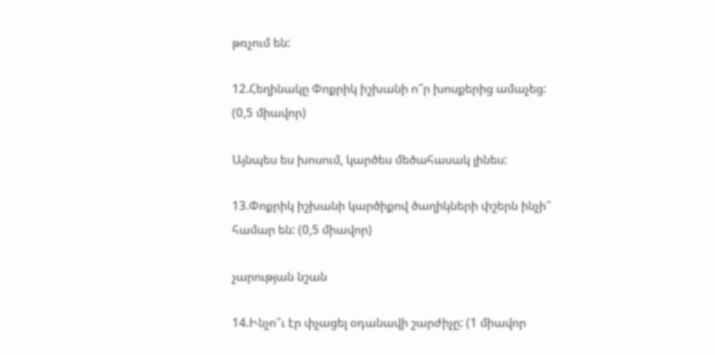թռչում են:

12.Հեղինակը Փոքրիկ իշխանի ո՞ր խոսքերից ամաչեց: (0,5 միավոր)

Այնպես ես խոսում, կարծես մեծահասակ լինես:

13.Փոքրիկ իշխանի կարծիքով ծաղիկների փշերն ինչի՞ համար են: (0,5 միավոր)

չարության նշան

14.Ինչո՞ւ էր փչացել օդանավի շարժիչը: (1 միավոր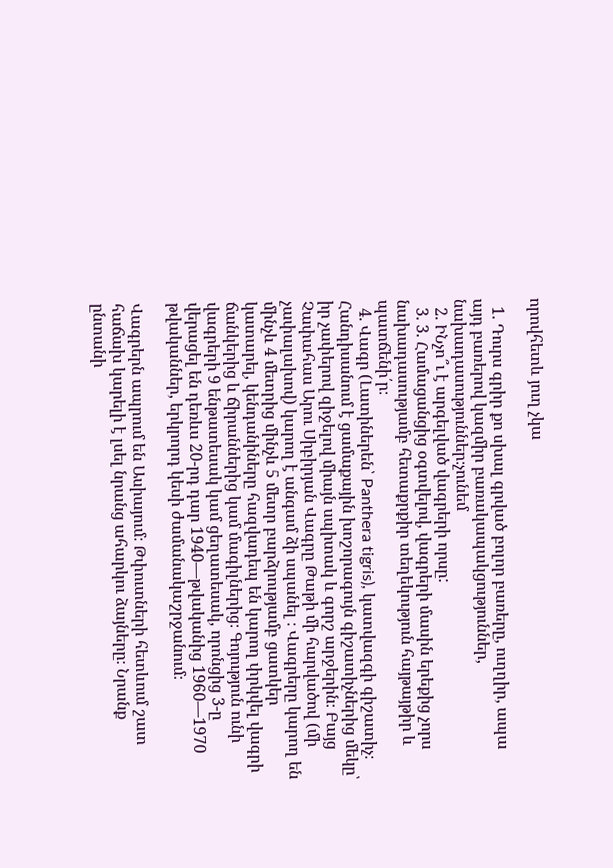որովհետև յուղ չկա

  1. Դուրս գրիր քո սխալ գրված բոլոր բառերը, ուղղիր, ապա այդ բառերով կազմիր բառակապակցություններ, նախադասություններ։չունեմ
  2. ԻՆչո՞ւ է արգելված վագրերի որսը:
  3. 3. Համացանցից օգտվելով, վագրերի մասին երեքից չորս նախադասությամբ հետաքրքիր տեղեկություն հայթայթիր և պատճենի՛ր։
  4. Վագր (Լատիներեն՝ Panthera tigris), կատվազգի գիշատիչ։ Հանդիսանում է ցամաքային խոշորագույն գիշատիչներից մեկը՝ իր չափերով զիջելով միայն սպիտակ և գորշ արջերին։ Բայց Չափահաս Արու Սիբիրյան Վագրը Թաթի մի հարվածով (մի չափալախով) կարող է անգամ ձի սպանել ։ Վագրերը կարող են մինչև 4 մետրից մինչև 5 մետր բարձրությամբ ցատկեր կատարել, կենդանիները հազվադեպ են կարող փրկվել վագրի ճանկերից և ճիրաններից կամ մագիլներից։ Գոյություն ունի վագրերի 9 ենթատեսակ կամ ցեղատեսակ, որոնցից 3-ը վերացել են դեռևս 20-րդ դար 1940―թվականից 1960―1970 թվականներ, երկրորդ կեսի ժամանակաշրջանում։

Վագրերն ապրում են Ասիայում։ Թփուտների հետևում շատ հաճախ կարելի է լսել նրանց ահարկու ձայները։ Նրանք ընտանի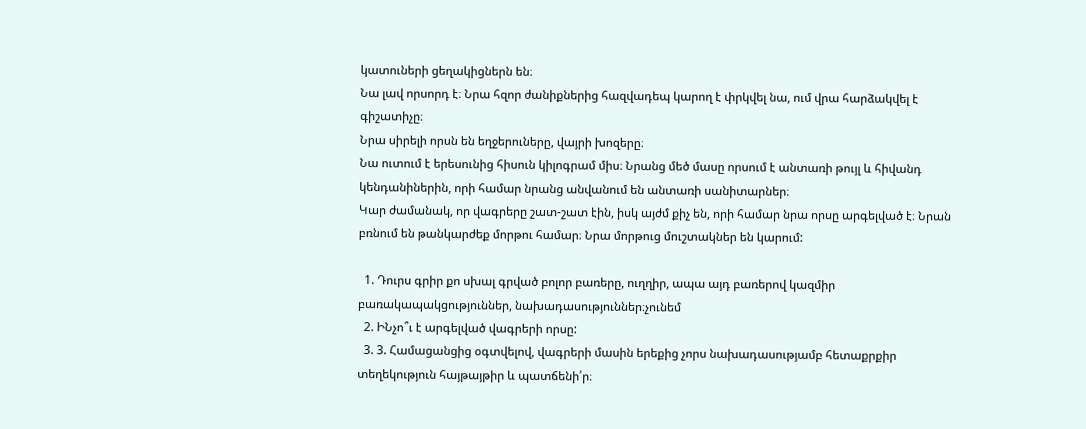կատուների ցեղակիցներն են։
Նա լավ որսորդ է։ Նրա հզոր ժանիքներից հազվադեպ կարող է փրկվել նա, ում վրա հարձակվել է գիշատիչը։
Նրա սիրելի որսն են եղջերուները, վայրի խոզերը։
Նա ուտում է երեսունից հիսուն կիլոգրամ միս։ Նրանց մեծ մասը որսում է անտառի թույլ և հիվանդ կենդանիներին, որի համար նրանց անվանում են անտառի սանիտարներ։
Կար ժամանակ, որ վագրերը շատ-շատ էին, իսկ այժմ քիչ են, որի համար նրա որսը արգելված է։ Նրան բռնում են թանկարժեք մորթու համար։ Նրա մորթուց մուշտակներ են կարում:

  1. Դուրս գրիր քո սխալ գրված բոլոր բառերը, ուղղիր, ապա այդ բառերով կազմիր բառակապակցություններ, նախադասություններ։չունեմ
  2. ԻՆչո՞ւ է արգելված վագրերի որսը:
  3. 3. Համացանցից օգտվելով, վագրերի մասին երեքից չորս նախադասությամբ հետաքրքիր տեղեկություն հայթայթիր և պատճենի՛ր։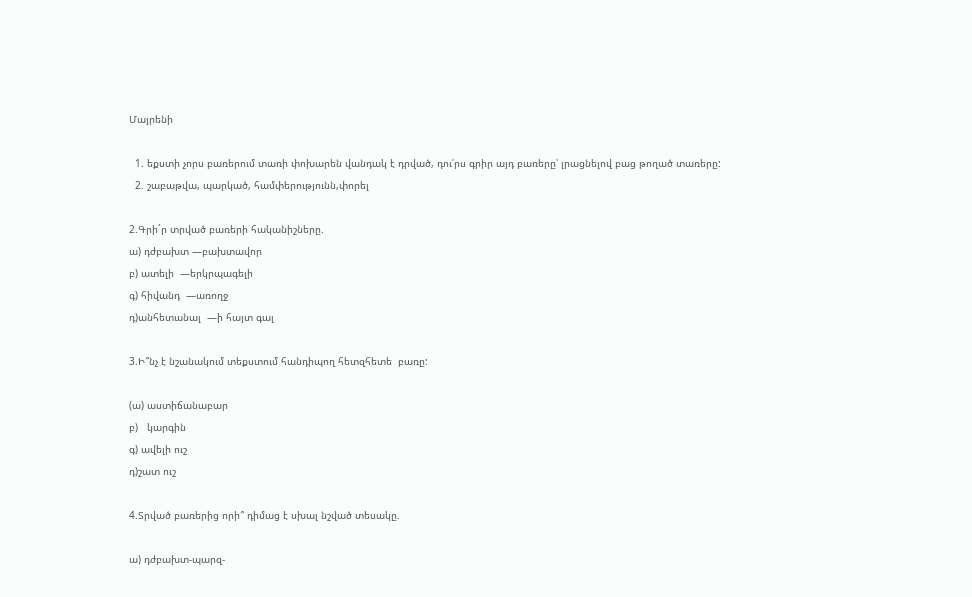Մայրենի

  1. եքստի չորս բառերում տառի փոխարեն վանդակ է դրված, դու՛րս գրիր այդ բառերը՝ լրացնելով բաց թողած տառերը:
  2. շաբաթվա, պարկած, համփերությունն,փորել

2.Գրի´ր տրված բառերի հականիշները.
ա) դժբախտ —բախտավոր
բ) ատելի  —երկրպագելի
գ) հիվանդ  —առողջ
դ)անհետանալ  —ի հայտ գալ

3.Ի՞նչ է նշանակում տեքստում հանդիպող հետզհետե  բառը:

(ա) աստիճանաբար
բ)   կարգին
գ) ավելի ուշ
դ)շատ ուշ

4.Տրված բառերից որի՞ դիմաց է սխալ նշված տեսակը.

ա) դժբախտ-պարզ-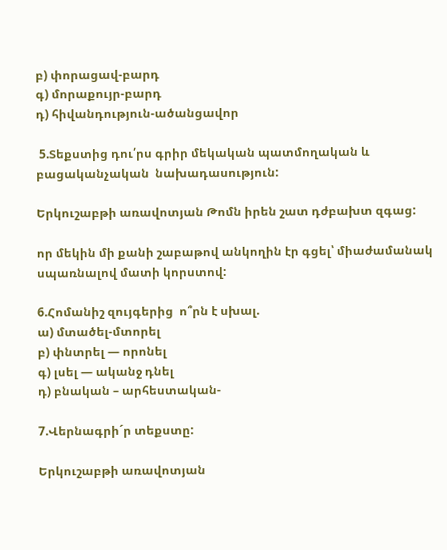բ) փորացավ-բարդ
գ) մորաքույր-բարդ
դ) հիվանդություն-ածանցավոր

 5.Տեքստից դու՛րս գրիր մեկական պատմողական և բացականչական  նախադասություն:

Երկուշաբթի առավոտյան Թոմն իրեն շատ դժբախտ զգաց:

որ մեկին մի քանի շաբաթով անկողին էր գցել՝ միաժամանակ սպառնալով մատի կորստով:

6.Հոմանիշ զույգերից  ո՞րն է սխալ.
ա) մտածել-մտորել
բ) փնտրել — որոնել
գ) լսել — ականջ դնել
դ) բնական – արհեստական-

7.Վերնագրի´ր տեքստը:

Երկուշաբթի առավոտյան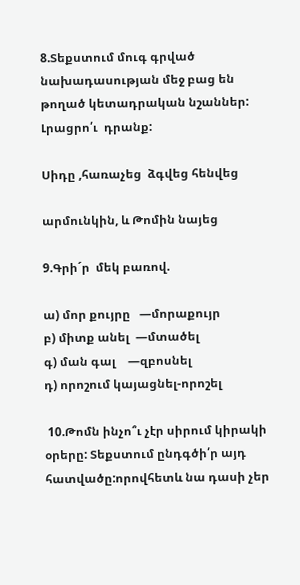8.Տեքստում մուգ գրված նախադասության մեջ բաց են  թողած կետադրական նշաններ:     Լրացրո՛ւ  դրանք:

Սիդը ,հառաչեց  ձգվեց հենվեց

արմունկին, և Թոմին նայեց

9.Գրի´ր  մեկ բառով.

ա) մոր քույրը   —մորաքույր
բ) միտք անել  —մտածել
գ) ման գալ    —զբոսնել
դ) որոշում կայացնել-որոշել

 10.Թոմն ինչո՞ւ չէր սիրում կիրակի օրերը: Տեքստում ընդգծի՛ր այդ հատվածը:որովհետև նա դասի չեր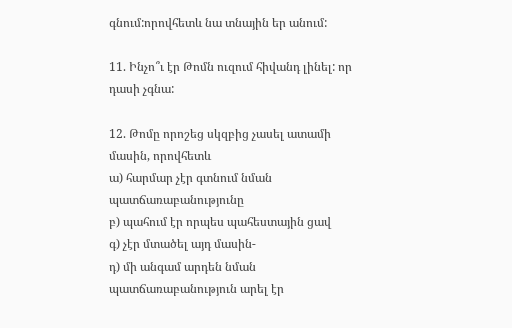գնում:որովհետև նա տնային եր անում:

11. Ինչո՞ւ էր Թոմն ուզում հիվանդ լինել: որ դասի չգնա:

12. Թոմը որոշեց սկզբից չասել ատամի մասին, որովհետև
ա) հարմար չէր գտնում նման պատճառաբանությունը
բ) պահում էր որպես պահեստային ցավ
գ) չէր մտածել այդ մասին-
դ) մի անգամ արդեն նման պատճառաբանություն արել էր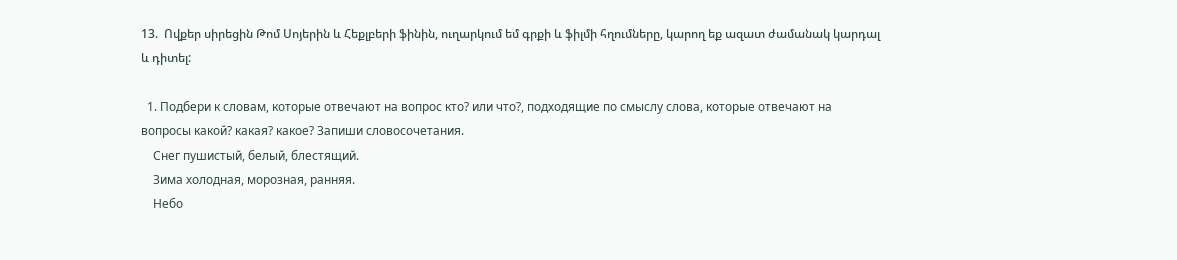13.  Ովքեր սիրեցին Թոմ Սոյերին և Հեքլբերի ֆինին, ուղարկում եմ գրքի և ֆիլմի հղումները, կարող եք ազատ ժամանակ կարդալ և դիտել:

  1. Подбери к словам, которые отвечают на вопрос кто? или что?, подходящие по смыслу слова, которые отвечают на вопросы какой? какая? какое? Запиши словосочетания.
    Снег пушистый, белый, блестящий.
    Зима холодная, морозная, ранняя.
    Небо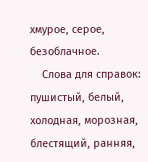хмурое, серое, безоблачное.
    Слова для справок: пушистый, белый, холодная, морозная, блестящий, ранняя,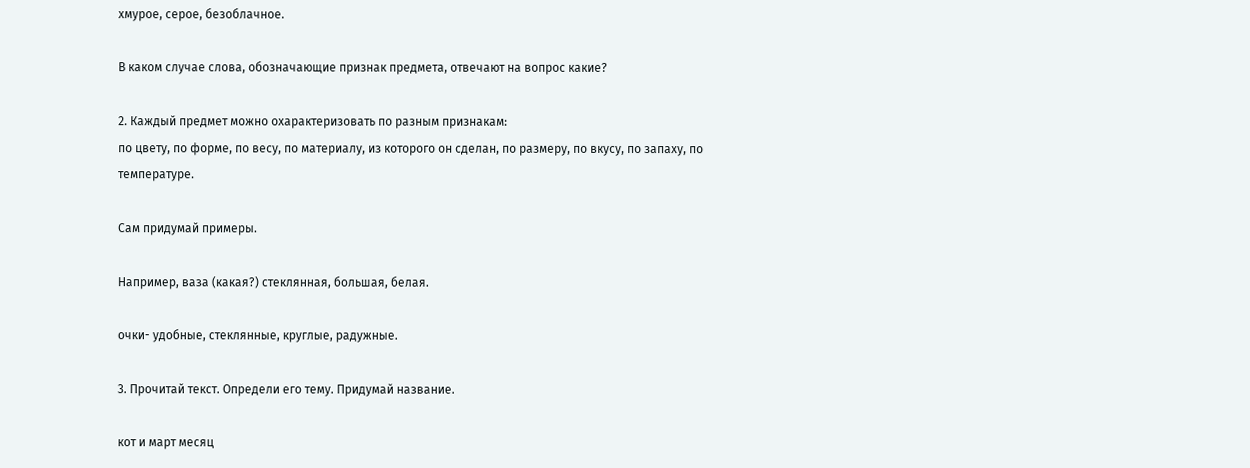хмурое, серое, безоблачное.

В каком случае слова, обозначающие признак предмета, отвечают на вопрос какие?

2. Каждый предмет можно охарактеризовать по разным признакам:
по цвету, по форме, по весу, по материалу, из которого он сделан, по размеру, по вкусу, по запаху, по
температуре.

Сам придумай примеры.

Например, ваза (какая?) стеклянная, большая, белая.

очки- удобные, стеклянные, круглые, радужные.

3. Прочитай текст. Определи его тему. Придумай название.

кот и март месяц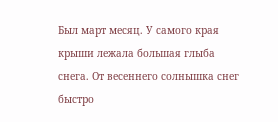Был март месяц. У самого края крыши лежала большая глыба снега. От весеннего солнышка снег быстро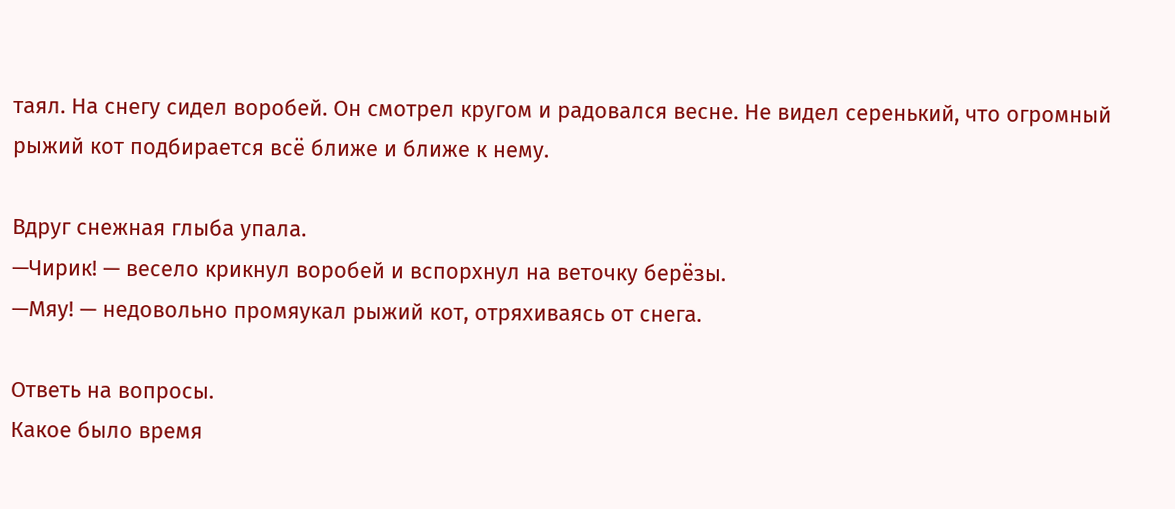таял. На снегу сидел воробей. Он смотрел кругом и радовался весне. Не видел серенький, что огромный рыжий кот подбирается всё ближе и ближе к нему.

Вдруг снежная глыба упала.
—Чирик! — весело крикнул воробей и вспорхнул на веточку берёзы.
—Мяу! — недовольно промяукал рыжий кот, отряхиваясь от снега.

Ответь на вопросы.
Какое было время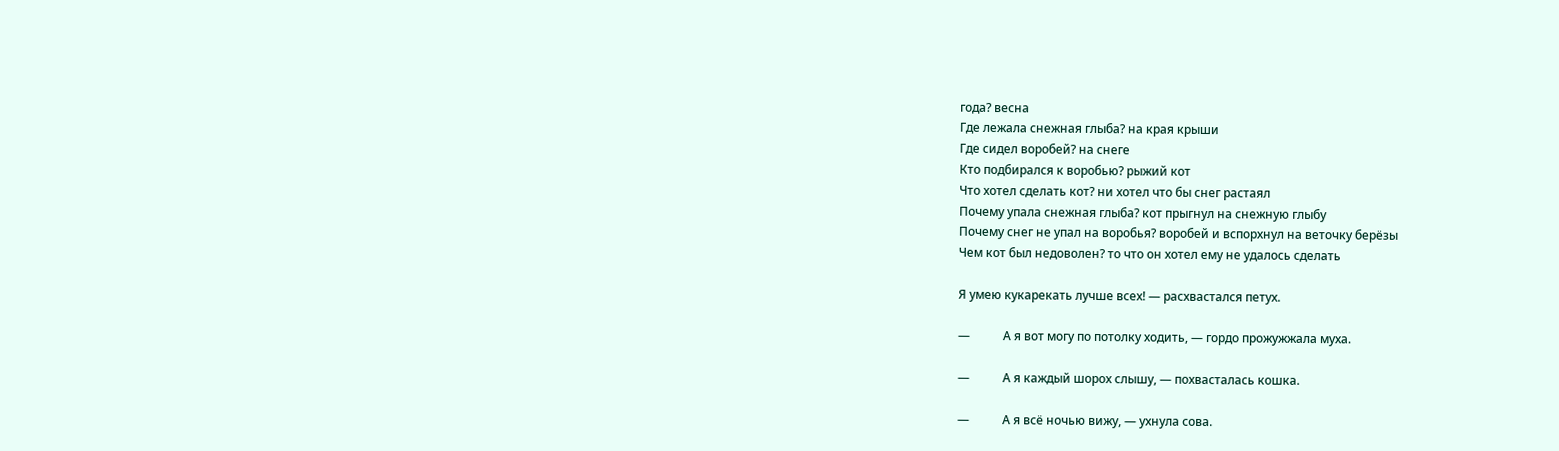года? весна
Где лежала снежная глыба? на края крыши
Где сидел воробей? на снеге
Кто подбирался к воробью? рыжий кот
Что хотел сделать кот? ни хотел что бы снег растаял
Почему упала снежная глыба? кот прыгнул на снежную глыбу
Почему снег не упал на воробья? воробей и вспорхнул на веточку берёзы
Чем кот был недоволен? то что он хотел ему не удалось сделать

Я умею кукарекать лучше всех! — расхвастался петух.

—           А я вот могу по потолку ходить, — гордо прожужжала муха.

—           А я каждый шорох слышу, — похвасталась кошка.

—           А я всё ночью вижу, — ухнула сова.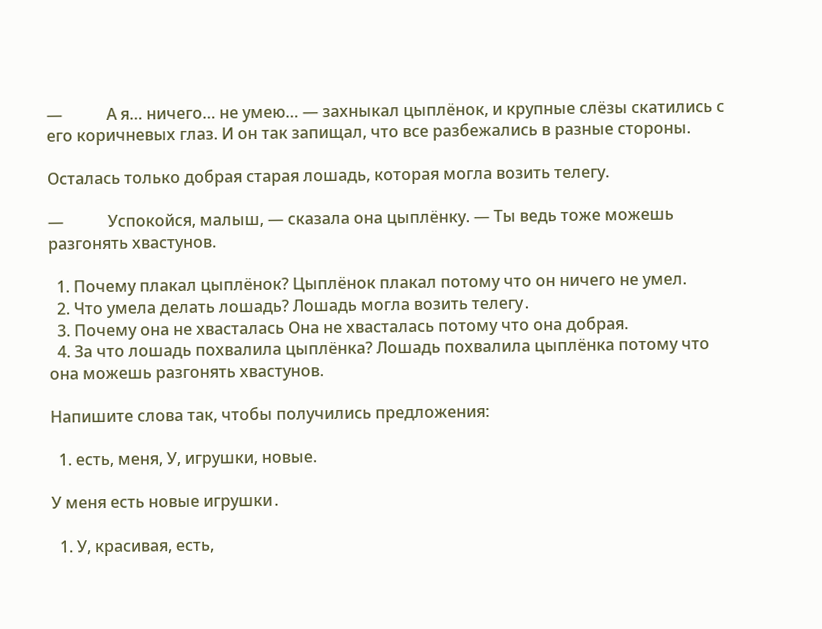—           А я… ничего… не умею… — захныкал цыплёнок, и крупные слёзы скатились с его коричневых глаз. И он так запищал, что все разбежались в разные стороны.

Осталась только добрая старая лошадь, которая могла возить телегу.

—           Успокойся, малыш, — сказала она цыплёнку. — Ты ведь тоже можешь разгонять хвастунов.

  1. Почему плакал цыплёнок? Цыплёнок плакал потому что он ничего не умел.
  2. Что умела делать лошадь? Лошадь могла возить телегу․
  3. Почему она не хвасталась Она не хвасталась потому что она добрая.
  4. За что лошадь похвалила цыплёнка? Лошадь похвалила цыплёнка потому что она можешь разгонять хвастунов.

Напишите слова так, чтобы получились предложения:

  1. есть, меня, У, игрушки, новые.

У меня есть новые игрушки․

  1. У, красивая, есть,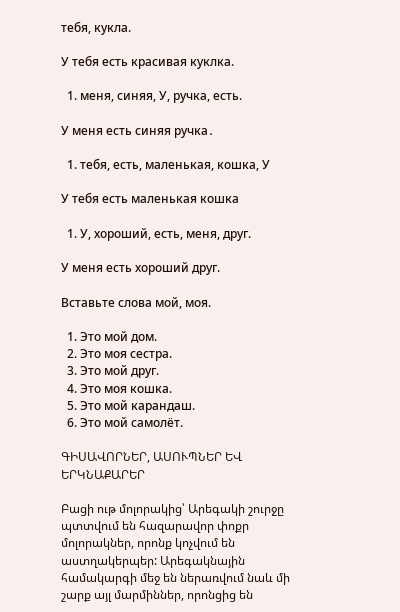тебя, кукла.

У тебя есть красивая куклка.

  1. меня, синяя, У, ручка, есть.

У меня есть синяя ручка․

  1. тебя, есть, маленькая, кошка, У

У тебя есть маленькая кошка

  1. У, хороший, есть, меня, друг.

У меня есть хороший друг.

Вставьте слова мой, моя.

  1. Это мой дом.
  2. Это моя сестра.
  3. Это мой друг.
  4. Это моя кошка.
  5. Это мой карандаш.
  6. Это мой самолёт.

ԳԻՍԱՎՈՐՆԵՐ, ԱՍՈՒՊՆԵՐ ԵՎ ԵՐԿՆԱՔԱՐԵՐ

Բացի ութ մոլորակից՝ Արեգակի շուրջը պտտվում են հազարավոր փոքր մոլորակներ, որոնք կոչվում են աստղակերպեր: Արեգակնային համակարգի մեջ են ներառվում նաև մի շարք այլ մարմիններ, որոնցից են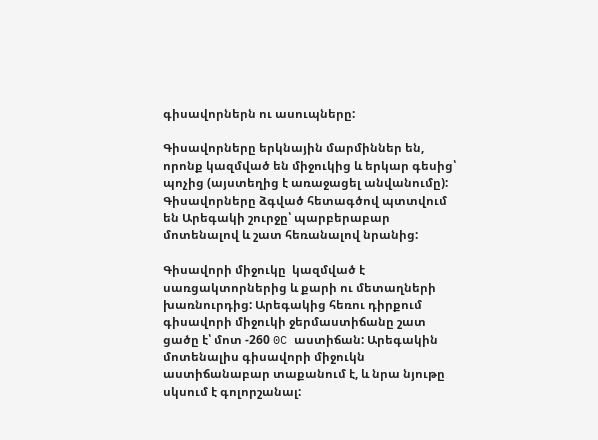գիսավորներն ու ասուպները:

Գիսավորները երկնային մարմիններ են, որոնք կազմված են միջուկից և երկար գեսից՝ պոչից (այստեղից է առաջացել անվանումը): Գիսավորները ձգված հետագծով պտտվում են Արեգակի շուրջը՝ պարբերաբար մոտենալով և շատ հեռանալով նրանից:

Գիսավորի միջուկը  կազմված է սառցակտորներից և քարի ու մետաղների խառնուրդից: Արեգակից հեռու դիրքում գիսավորի միջուկի ջերմաստիճանը շատ ցածը է՝ մոտ -260 0C աստիճան: Արեգակին մոտենալիս գիսավորի միջուկն աստիճանաբար տաքանում է, և նրա նյութը սկսում է գոլորշանալ: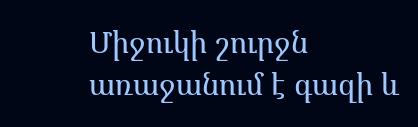Միջուկի շուրջն առաջանում է գազի և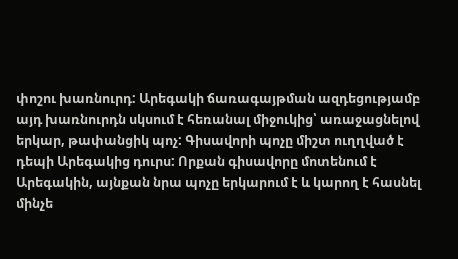փոշու խառնուրդ: Արեգակի ճառագայթման ազդեցությամբ այդ խառնուրդն սկսում է հեռանալ միջուկից՝ առաջացնելով երկար, թափանցիկ պոչ: Գիսավորի պոչը միշտ ուղղված է դեպի Արեգակից դուրս: Որքան գիսավորը մոտենում է Արեգակին, այնքան նրա պոչը երկարում է և կարող է հասնել մինչե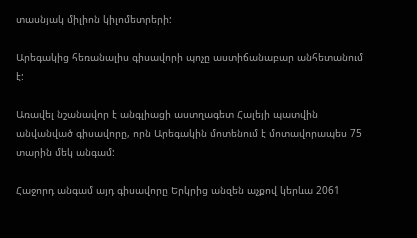տասնյակ միլիոն կիլոմետրերի:

Արեգակից հեռանալիս գիսավորի պոչը աստիճանաբար անհետանում է:

Առավել նշանավոր է անգլիացի աստղագետ Հալեյի պատվին անվանված գիսավորը, որն Արեգակին մոտենում է մոտավորապես 75 տարին մեկ անգամ:

Հաջորդ անգամ այդ գիսավորը Երկրից անզեն աչքով կերևա 2061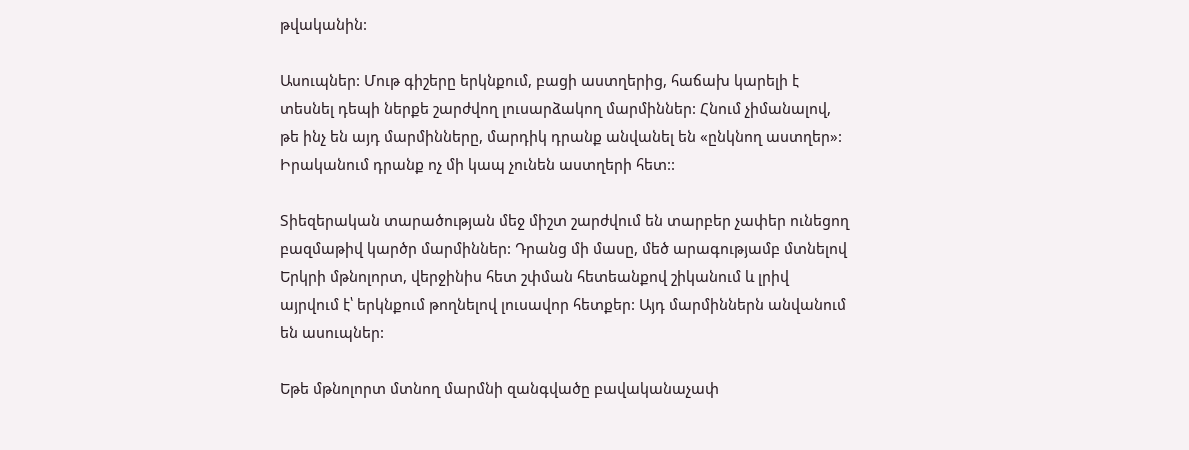թվականին:

Ասուպներ: Մութ գիշերը երկնքում, բացի աստղերից, հաճախ կարելի է տեսնել դեպի ներքե շարժվող լուսարձակող մարմիններ: Հնում չիմանալով, թե ինչ են այդ մարմինները, մարդիկ դրանք անվանել են «ընկնող աստղեր»: Իրականում դրանք ոչ մի կապ չունեն աստղերի հետ::

Տիեզերական տարածության մեջ միշտ շարժվում են տարբեր չափեր ունեցող բազմաթիվ կարծր մարմիններ: Դրանց մի մասը, մեծ արագությամբ մտնելով Երկրի մթնոլորտ, վերջինիս հետ շփման հետեանքով շիկանում և լրիվ այրվում է՝ երկնքում թողնելով լուսավոր հետքեր: Այդ մարմիններն անվանում են ասուպներ:

Եթե մթնոլորտ մտնող մարմնի զանգվածը բավականաչափ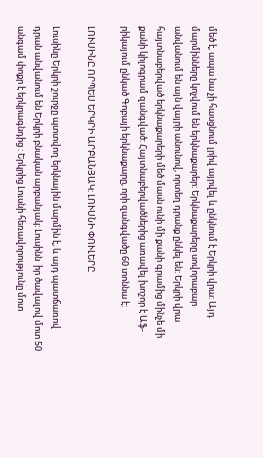մեծ է, ապա նա չի հասցնում լրիվ այրվել և ընկնում է Երկրի վրա: Այդ մարմինները կոչվում են երկնաքարեր: Երկնաքարերը սովորաբար անվանում են այն վայրի անունով, որտեղ դրանք ընկել են: Երկրի վրա հայտնաբերված երկնաքարերի մեծ մասն ունի մի քանի գրամից մինչե մի քանի կիլոգրամ զանգված: Հայտնաբերվածներից առավել խոշոր է Աֆ- րիկայում ընկած Գոբայի երկնաքարը, որի զանգվածը 60 տոննա է:

ԼՈՒՍԻՆԸ ՈՐՊԵՍ ԵՐԿՐԻ ԱՐԲԱՆՅԱԿ: ԼՈՒՍՆԻ ՓՈՒԼԵՐԸ

Լուսինը Երկրի շուրջը պտտվող երկնային մարմին է, և այդ պատճառով դրան անվանում են Երկրի բնական արբանյակ: Լուսինն  իր ծավալով մոտ 50 անգամ փոքր է երկրագնդից : Երկրից Լուսնի հեռավորությունը մոտ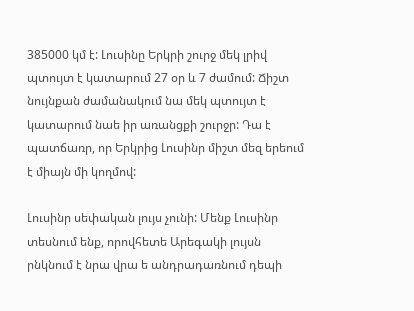385000 կմ է: Լուսինը Երկրի շուրջ մեկ լրիվ պտույտ է կատարում 27 օր և 7 ժամում: Ճիշտ նույնքան ժամանակում նա մեկ պտույտ է կատարում նաե իր առանցքի շուրջր: Դա է պատճառր, որ Երկրից Լուսինր միշտ մեզ երեում է միայն մի կողմով:

Լուսինր սեփական լույս չունի: Մենք Լուսինր տեսնում ենք, որովհետե Արեգակի լույսն րնկնում է նրա վրա ե անդրադառնում դեպի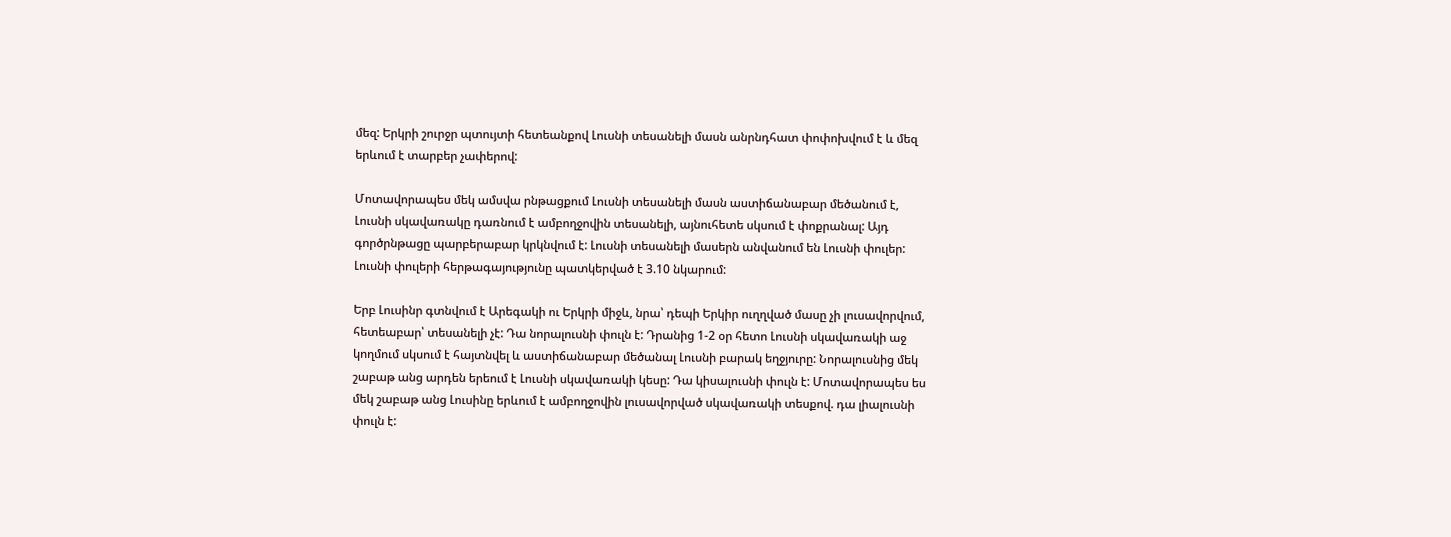մեզ: Երկրի շուրջր պտույտի հետեանքով Լուսնի տեսանելի մասն անրնդհատ փոփոխվում է և մեզ երևում է տարբեր չափերով:

Մոտավորապես մեկ ամսվա րնթացքում Լուսնի տեսանելի մասն աստիճանաբար մեծանում է, Լուսնի սկավառակը դառնում է ամբողջովին տեսանելի, այնուհետե սկսում է փոքրանալ: Այդ գործրնթացը պարբերաբար կրկնվում է: Լուսնի տեսանելի մասերն անվանում են Լուսնի փուլեր: Լուսնի փուլերի հերթագայությունը պատկերված է 3.10 նկարում:

Երբ Լուսինր գտնվում է Արեգակի ու Երկրի միջև, նրա՝ դեպի Երկիր ուղղված մասը չի լուսավորվում, հետեաբար՝ տեսանելի չէ: Դա նորալուսնի փուլն է: Դրանից 1-2 օր հետո Լուսնի սկավառակի աջ կողմում սկսում է հայտնվել և աստիճանաբար մեծանալ Լուսնի բարակ եղջյուրը: Նորալուսնից մեկ շաբաթ անց արդեն երեում է Լուսնի սկավառակի կեսը: Դա կիսալուսնի փուլն է: Մոտավորապես ես մեկ շաբաթ անց Լուսինը երևում է ամբողջովին լուսավորված սկավառակի տեսքով. դա լիալուսնի փուլն է: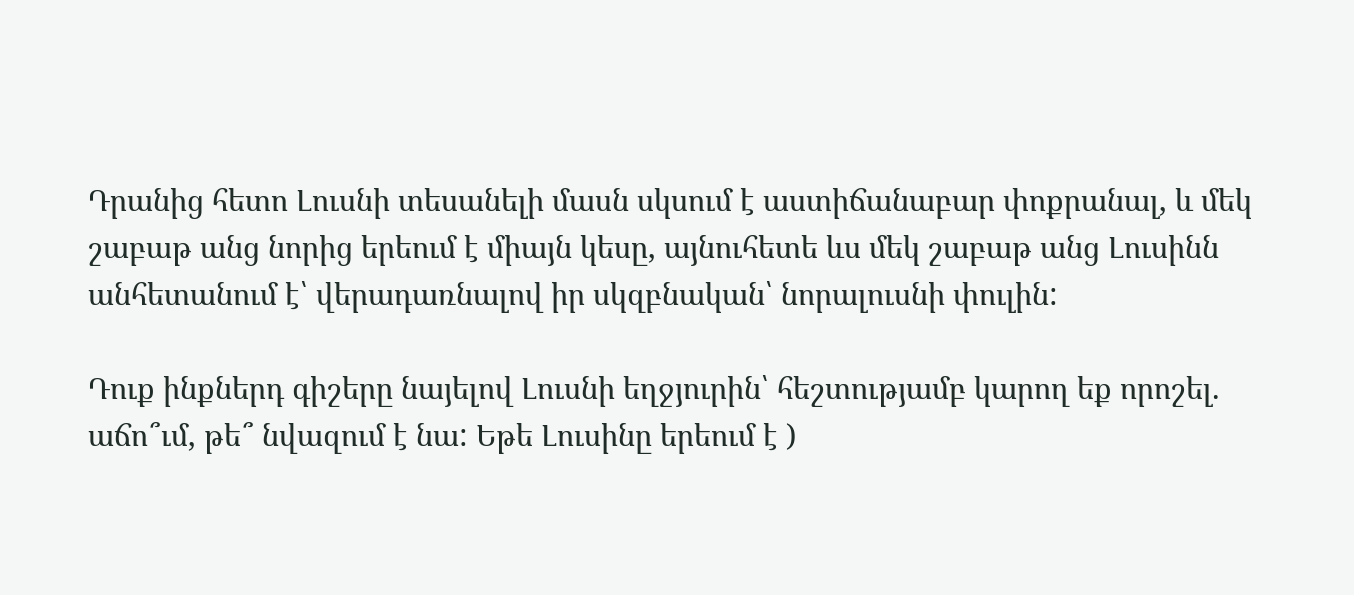Դրանից հետո Լուսնի տեսանելի մասն սկսում է աստիճանաբար փոքրանալ, և մեկ շաբաթ անց նորից երեում է միայն կեսը, այնուհետե ևս մեկ շաբաթ անց Լուսինն անհետանում է՝ վերադառնալով իր սկզբնական՝ նորալուսնի փուլին:

Դուք ինքներդ գիշերը նայելով Լուսնի եղջյուրին՝ հեշտությամբ կարող եք որոշել. աճո՞ւմ, թե՞ նվազում է նա: Եթե Լուսինը երեում է )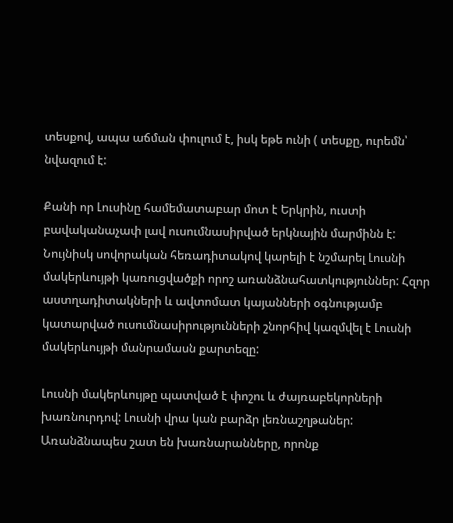տեսքով, ապա աճման փուլում է, իսկ եթե ունի ( տեսքը, ուրեմն՝ նվազում է:

Քանի որ Լուսինը համեմատաբար մոտ է Երկրին, ուստի բավականաչափ լավ ուսումնասիրված երկնային մարմինն է: Նույնիսկ սովորական հեռադիտակով կարելի է նշմարել Լուսնի մակերևույթի կառուցվածքի որոշ առանձնահատկություններ: Հզոր աստղադիտակների և ավտոմատ կայանների օգնությամբ կատարված ուսումնասիրությունների շնորհիվ կազմվել է Լուսնի մակերևույթի մանրամասն քարտեզը:

Լուսնի մակերևույթը պատված է փոշու և ժայռաբեկորների խառնուրդով: Լուսնի վրա կան բարձր լեռնաշղթաներ: Առանձնապես շատ են խառնարանները, որոնք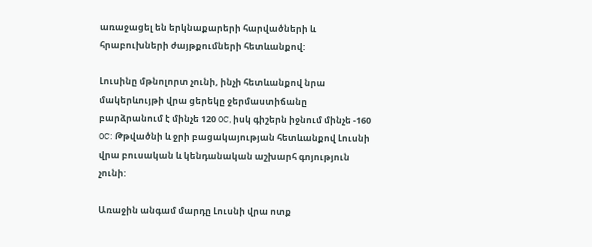առաջացել են երկնաքարերի հարվածների և հրաբուխների ժայթքումների հետևանքով:

Լուսինը մթնոլորտ չունի, ինչի հետևանքով նրա մակերևույթի վրա ցերեկը ջերմաստիճանը բարձրանում է մինչե 120 0C, իսկ գիշերն իջնում մինչե -160 0C: Թթվածնի և ջրի բացակայության հետևանքով Լուսնի վրա բուսական և կենդանական աշխարհ գոյություն չունի:

Առաջին անգամ մարդը Լուսնի վրա ոտք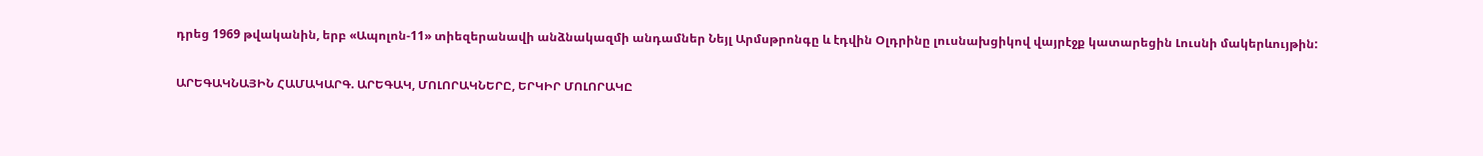դրեց 1969 թվականին, երբ «Ապոլոն-11» տիեզերանավի անձնակազմի անդամներ Նեյլ Արմսթրոնգը և էդվին Օլդրինը լուսնախցիկով վայրէջք կատարեցին Լուսնի մակերևույթին:

ԱՐԵԳԱԿՆԱՅԻՆ ՀԱՄԱԿԱՐԳ. ԱՐԵԳԱԿ, ՄՈԼՈՐԱԿՆԵՐԸ, ԵՐԿԻՐ ՄՈԼՈՐԱԿԸ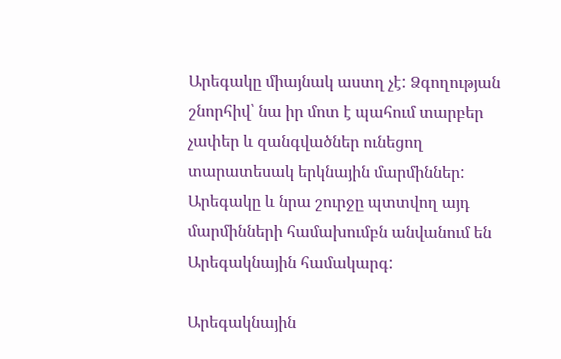Արեգակը միայնակ աստղ չէ: Ձգողության շնորհիվ՝ նա իր մոտ է պահում տարբեր չափեր և զանգվածներ ունեցող տարատեսակ երկնային մարմիններ: Արեգակը և նրա շուրջը պտտվող այդ մարմինների համախումբն անվանում են Արեգակնային համակարգ:

Արեգակնային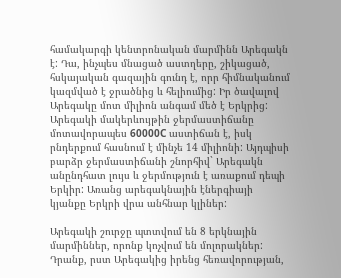համակարգի կենտրոնական մարմինն Արեգակն է: Դա, ինչպես մնացած աստղերը, շիկացած, հսկայական գազային գունդ է, որր հիմնականում կազմված է ջրածնից և հելիումից: Իր ծավալով Արեգակը մոտ միլիոն անգամ մեծ է Երկրից: Արեգակի մակերևույթին ջերմաստիճանը մոտավորապես 60000C աստիճան է, իսկ րնդերքում հասնում է մինչե 14 միլիոնի: Այդպիսի բարձր ջերմաստիճանի շնորհիվ` Արեգակն անընդհատ լույս և ջերմություն է առաքում դեպի Երկիր: Առանց արեգակնային էներգիայի կյանքը Երկրի վրա անհնար կլիներ:

Արեգակի շուրջը պտտվում են 8 երկնային մարմիններ, որոնք կոչվում են մոլորակներ: Դրանք, րստ Արեգակից իրենց հեռավորության,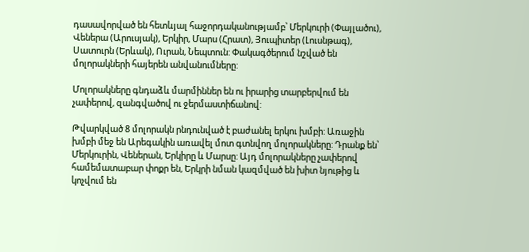դասավորված են հետևյալ հաջորդականությամբ՝ Մերկուրի (Փայլածու), Վեներա (Արուսյակ), Երկիր, Մարս (Հրատ), Յուպիտեր (Լուսնթագ), Սատուրն (Երևակ), Ուրան, Նեպտուն: Փակագծերում նշված են մոլորակների հայերեն անվանումները:

Մոլորակները գնդաձև մարմիններ են ու իրարից տարբերվում են չափերով, զանգվածով ու ջերմաստիճանով:

Թվարկված 8 մոլորակն րնդունված է բաժանել երկու խմբի: Առաջին խմբի մեջ են Արեգակին առավել մոտ գտնվող մոլորակները: Դրանք են՝ Մերկուրին, Վեներան, Երկիրը և Մարսը: Այդ մոլորակները չափերով համեմատաբար փոքր են, Երկրի նման կազմված են խիտ նյութից և կոչվում են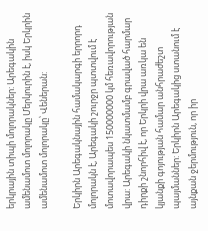երկրային տիպի մոլորակներ: Արեգակին ամենամոտ մոլորակը Մերկուրին է, իսկ Երկրին ամենամոտ մոլորակը՝ Վեներան:

Երկիրն Արեգակնային համակարգի երրորդ մոլորակն է, Արեգակի շուրջր պտտվում է մոտավորապես 150000000 կմ հեռավորության վրա: Արեգակի նկատմամբ գրաված հարմար դիրքի շնորհիվ է, որ Երկրի վրա առկա են կյանքի գոյության համար անհրաժեշտ պայմաններ: Երկիրն Արեգակից ստանում է այնքան ջերմություն, որ իր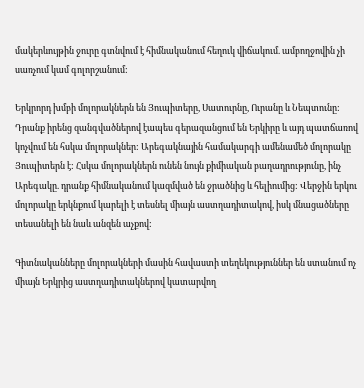մակերևույթին ջուրը գտնվում է հիմնականում հեղուկ վիճակում. ամբողջովին չի սառչում կամ գոլորշանում:

Երկրորդ խմբի մոլորակներն են Յուպիտերը, Սատուրնը, Ուրանը և Նեպտունը: Դրանք իրենց զանգվածներով էապես գերազանցում են Երկիրը և այդ պատճառով կոչվում են հսկա մոլորակներ: Արեգակնային համակարգի ամենամեծ մոլորակը Յուպիտերն է: Հսկա մոլորակներն ունեն նույն քիմիական բաղադրությունը, ինչ Արեգակը. դրանք հիմնականում կազմված են ջրածնից և հելիումից: Վերջին երկու մոլորակը երկնքում կարելի է տեսնել միայն աստղադիտակով, իսկ մնացածները տեսանելի են նաև անզեն աչքով:

Գիտնականները մոլորակների մասին հավաստի տեղեկություններ են ստանում ոչ միայն Երկրից աստղադիտակներով կատարվող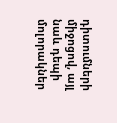դիտումների միջոցով, այլ նաև դեպի մոլորակներ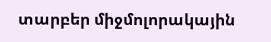տարբեր միջմոլորակային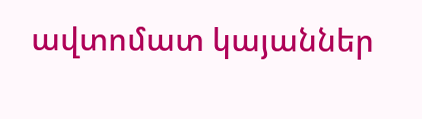ավտոմատ կայաններ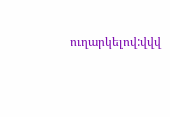ուղարկելով:վվվ